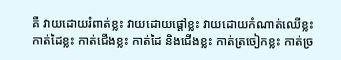គឺ វាយដោយរំពាត់ខ្លះ វាយដោយផ្តៅខ្លះ វាយដោយកំណាត់ឈើខ្លះ កាត់ដៃខ្លះ កាត់ជើងខ្លះ កាត់ដៃ និងជើងខ្លះ កាត់ត្រចៀកខ្លះ កាត់ច្រ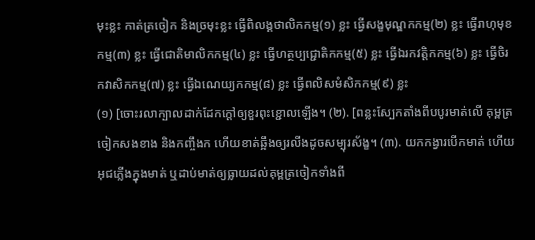មុះខ្លះ កាត់ត្រចៀក និងច្រមុះខ្លះ ធ្វើពិលង្គថាលិកកម្ម(១) ខ្លះ ធ្វើសង្ខមុណ្ឌកកម្ម(២) ខ្លះ ធ្វើរាហុមុខកម្ម(៣) ខ្លះ ធ្វើជោតិមាលិកកម្ម(៤) ខ្លះ ធ្វើហត្ថប្បជ្ជោតិកកម្ម(៥) ខ្លះ ធ្វើឯរកវត្តិកកម្ម(៦) ខ្លះ ធ្វើចិរកវាសិកកម្ម(៧) ខ្លះ ធ្វើឯណេយ្យកកម្ម(៨) ខ្លះ ធ្វើពលិសមំសិកកម្ម(៩) ខ្លះ
(១) [ចោះរលាក្បាលដាក់ដែកក្តៅឲ្យខួរពុះខ្ជោលឡើង។ (២). [ពន្លះស្បែកតាំងពីបបូរមាត់លើ គុម្ពត្រចៀកសងខាង និងកញ្ចឹងក ហើយខាត់ឆ្អឹងឲ្យរលីងដូចសម្បុរស័ង្ខ។ (៣). យកកង្វារបើកមាត់ ហើយអុជភ្លើងក្នុងមាត់ ឬដាប់មាត់ឲ្យធ្លាយដល់គុម្ពត្រចៀកទាំងពី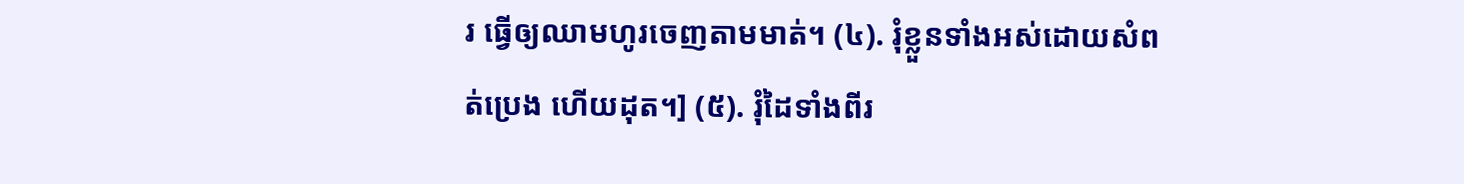រ ធ្វើឲ្យឈាមហូរចេញតាមមាត់។ (៤). រុំខ្លួនទាំងអស់ដោយសំពត់ប្រេង ហើយដុត។] (៥). រុំដៃទាំងពីរ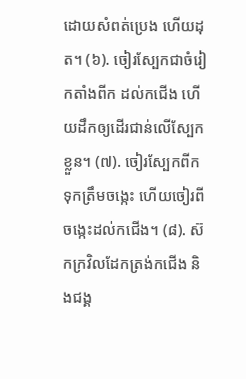ដោយសំពត់ប្រេង ហើយដុត។ (៦). ចៀរស្បែកជាចំរៀកតាំងពីក ដល់កជើង ហើយដឹកឲ្យដើរជាន់លើស្បែកខ្លួន។ (៧). ចៀរស្បែកពីក ទុកត្រឹមចង្កេះ ហើយចៀរពីចង្កេះដល់កជើង។ (៨). ស៊កក្រវិលដែកត្រង់កជើង និងជង្គ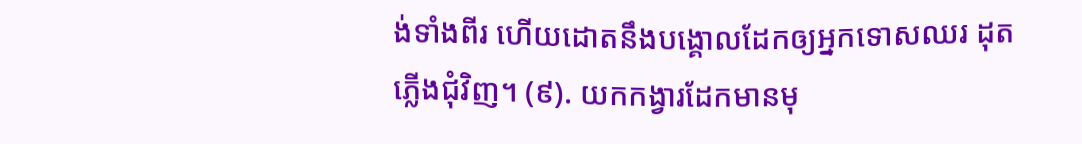ង់ទាំងពីរ ហើយដោតនឹងបង្គោលដែកឲ្យអ្នកទោសឈរ ដុតភ្លើងជុំវិញ។ (៩). យកកង្វារដែកមានមុ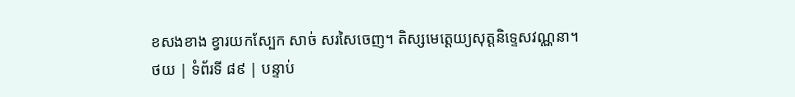ខសងខាង ខ្វារយកស្បែក សាច់ សរសៃចេញ។ តិស្សមេត្តេយ្យសុត្តនិទ្ទេសវណ្ណនា។
ថយ | ទំព័រទី ៨៩ | បន្ទាប់